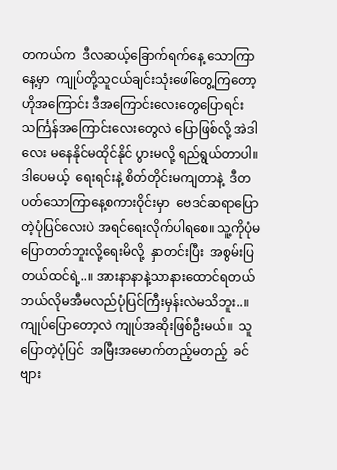တကယ်က  ဒီလဆယ့်ခြောက်ရက်နေ့ သောကြာနေ့မှာ  ကျုပ်တို့သူငယ်ချင်းသုံးဖေါ်တွေ့ကြတော့  ဟိုအကြောင်း ဒီအကြောင်းလေးတွေပြောရင်း သင်္ကြန်အကြောင်းလေးတွေလဲ ပြောဖြစ်လို့ အဲဒါလေး မနေနိုင်မထိုင်နိုင် ပွားမလို့ ရည်ရွယ်တာပါ။ ဒါပေမယ့်  ရေးရင်းနဲ့ စိတ်တိုင်းမကျတာနဲ့  ဒီတပတ်သောကြာနေ့စကားဝိုင်းမှာ  ဗေဒင်ဆရာပြောတဲ့ပုံပြင်လေးပဲ အရင်ရေးလိုက်ပါရစေ။ သူ့ကိုပုံမပြောတတ်ဘူးလို့ရေးမိလို့  နှာတင်းပြီး  အစွမ်းပြတယ်ထင်ရဲ့..။ အားနာနာနဲ့သာနားထောင်ရတယ်  ဘယ်လိုမအီမလည်ပုံပြင်ကြီးမှန်းလဲမသိဘူး..။ ကျုပ်ပြောတော့လဲ ကျုပ်အဆိုးဖြစ်ဦးမယ်။  သူပြောတဲ့ပုံပြင်  အမြီးအမောက်တည့်မတည့်  ခင်ဗျား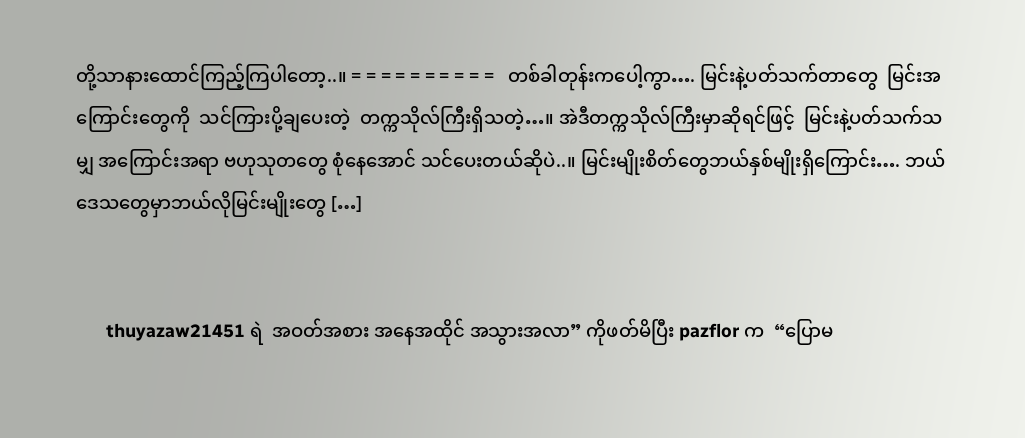တို့သာနားထောင်ကြည့်ကြပါတော့..။ = = = = = = = = = =   တစ်ခါတုန်းကပေါ့ကွာ…. မြင်းနဲ့ပတ်သက်တာတွေ  မြင်းအကြောင်းတွေကို  သင်ကြားပို့ချပေးတဲ့  တက္ကသိုလ်ကြီးရှိသတဲ့…။ အဲဒီတက္ကသိုလ်ကြီးမှာဆိုရင်ဖြင့်  မြင်းနဲ့ပတ်သက်သမျှ အကြောင်းအရာ ဗဟုသုတတွေ စုံနေအောင် သင်ပေးတယ်ဆိုပဲ..။ မြင်းမျိုးစိတ်တွေဘယ်နှစ်မျိုးရှိကြောင်း…. ဘယ်ဒေသတွေမှာဘယ်လိုမြင်းမျိုးတွေ […]


      thuyazaw21451 ရဲ  အဝတ်အစား အနေအထိုင် အသွားအလာ” ကိုဖတ်မိပြီး pazflor က  “ပြောမ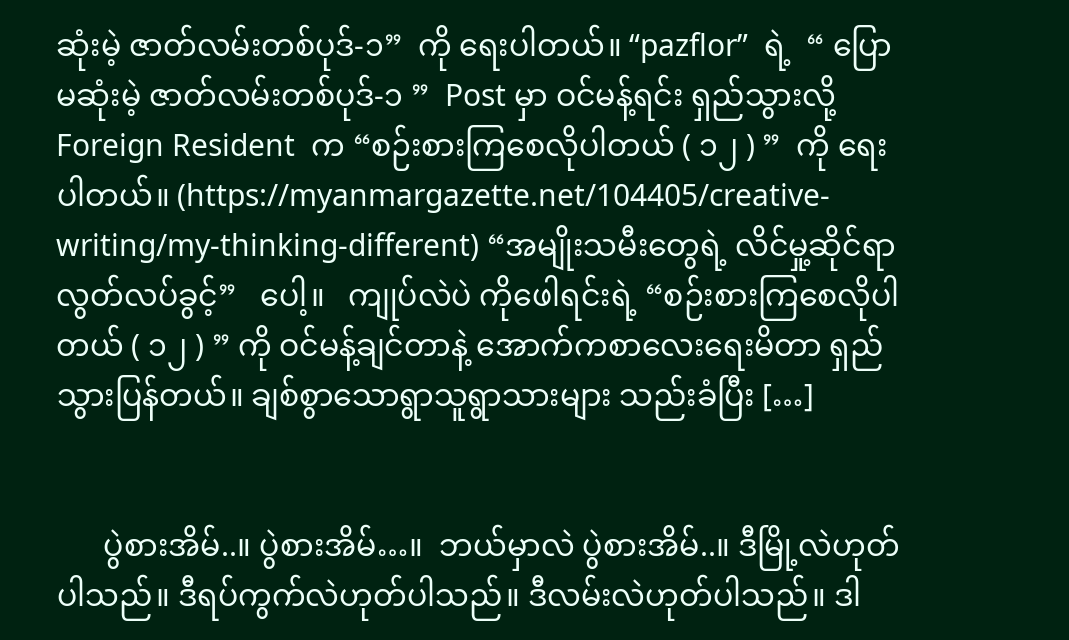ဆုံးမဲ့ ဇာတ်လမ်းတစ်ပုဒ်-၁”  ကို ရေးပါတယ်။ “pazflor”  ရဲ့  “ ပြောမဆုံးမဲ့ ဇာတ်လမ်းတစ်ပုဒ်-၁ ”  Post မှာ ဝင်မန့်ရင်း ရှည်သွားလို့ Foreign Resident  က “စဉ်းစားကြစေလိုပါတယ် ( ၁၂ ) ”  ကို ရေးပါတယ်။ (https://myanmargazette.net/104405/creative-writing/my-thinking-different) “အမျိုးသမီးတွေရဲ့ လိင်မှု့ဆိုင်ရာ လွတ်လပ်ခွင့်”   ပေါ့။   ကျုပ်လဲပဲ ကိုဖေါရင်းရဲ့ “စဉ်းစားကြစေလိုပါတယ် ( ၁၂ ) ” ကို ဝင်မန့်ချင်တာနဲ့ အောက်ကစာလေးရေးမိတာ ရှည်သွားပြန်တယ်။ ချစ်စွာသောရွာသူရွာသားများ သည်းခံပြီး […]


      ပွဲစားအိမ်..။ ပွဲစားအိမ်…။  ဘယ်မှာလဲ ပွဲစားအိမ်..။ ဒီမြို့လဲဟုတ်ပါသည်။ ဒီရပ်ကွက်လဲဟုတ်ပါသည်။ ဒီလမ်းလဲဟုတ်ပါသည်။ ဒါ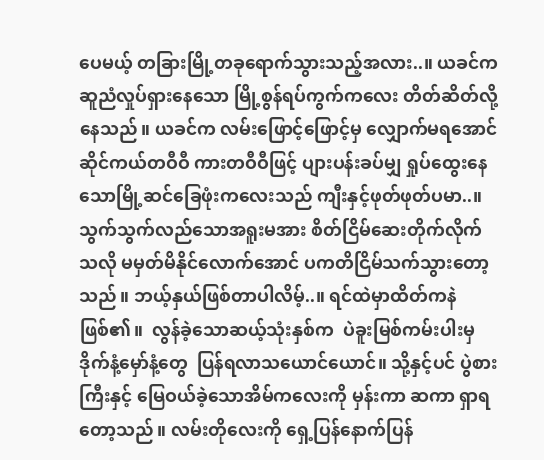ပေမယ့် တခြားမြို့တခုရောက်သွားသည့်အလား..။ ယခင်ကဆူညံလှုပ်ရှားနေသော မြို့စွန်ရပ်ကွက်ကလေး တိတ်ဆိတ်လို့နေသည်။ ယခင်က လမ်းဖြောင့်ဖြောင့်မှ လျှောက်မရအောင် ဆိုင်ကယ်တဝီဝီ ကားတဝီဝီဖြင့် ပျားပန်းခပ်မျှ ရှုပ်ထွေးနေသောမြို့ဆင်ခြေဖုံးကလေးသည် ကျီးနှင့်ဖုတ်ဖုတ်ပမာ..။ သွက်သွက်လည်သောအရူးမအား စိတ်ငြိမ်ဆေးတိုက်လိုက်သလို မမှတ်မိနိုင်လောက်အောင် ပကတိငြိမ်သက်သွားတော့သည်။ ဘယ့်နှယ်ဖြစ်တာပါလိမ့်..။ ရင်ထဲမှာထိတ်ကနဲဖြစ်၏။  လွန်ခဲ့သောဆယ့်သုံးနှစ်က  ပဲခူးမြစ်ကမ်းပါးမှ  ဒိုက်နံ့မှော်နံ့တွေ  ပြန်ရလာသယောင်ယောင်။ သို့နှင့်ပင် ပွဲစားကြီးနှင့် မြေဝယ်ခဲ့သောအိမ်ကလေးကို မှန်းကာ ဆကာ ရှာရတော့သည်။ လမ်းတိုလေးကို ရှေ့ပြန်နောက်ပြန်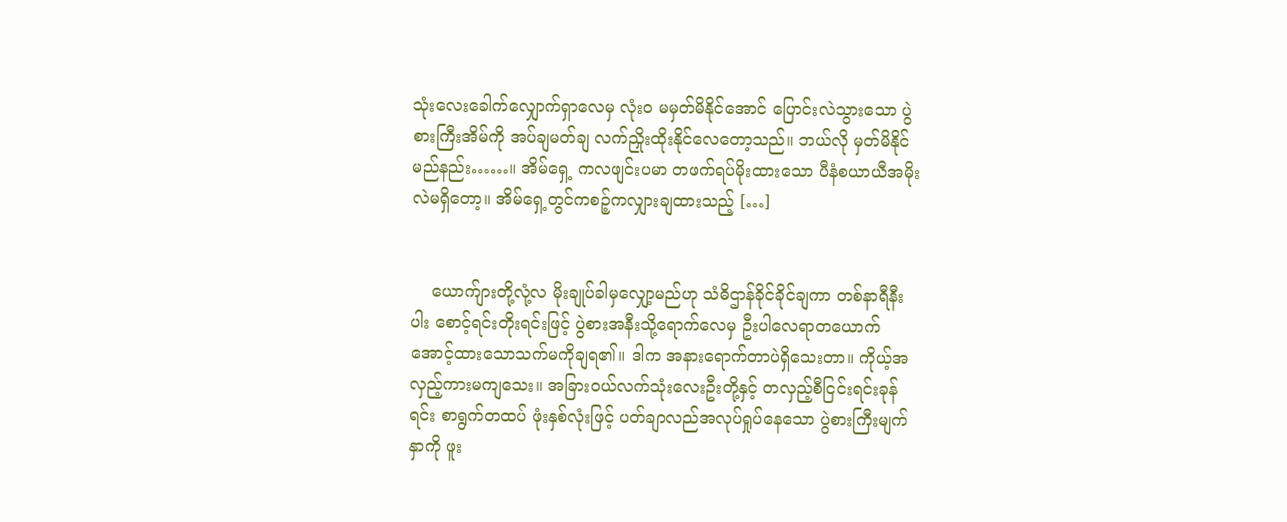သုံးလေးခေါက်လျှောက်ရှာလေမှ လုံးဝ မမှတ်မိနိုင်အောင် ပြောင်းလဲသွားသော ပွဲစားကြီးအိမ်ကို အပ်ချမတ်ချ လက်ညှိုးထိုးနိုင်လေတော့သည်။ ဘယ်လို မှတ်မိနိုင်မည်နည်း……။ အိမ်ရှေ့ ကလဖျင်းပမာ တဖက်ရပ်မိုးထားသော ပီနံစယာယီအမိုးလဲမရှိတော့။ အိမ်ရှေ့တွင်ကစဉ့်ကလျှားချထားသည့် […]


    ယောက်ျားတို့လုံ့လ မိုးချုပ်ခါမှလျှော့မည်ဟု သံဓိဌာန်ခိုင်ခိုင်ချကာ တစ်နာရီနီးပါး စောင့်ရင်းတိုးရင်းဖြင့် ပွဲစားအနီးသို့ရောက်လေမှ ဦးပါလေရာတယောက် အောင့်ထားသောသက်မကိုချရ၏။ ဒါက အနားရောက်တာပဲရှိသေးတာ။ ကိုယ့်အလှည့်ကားမကျသေး။ အခြားဝယ်လက်သုံးလေးဦးတို့နှင့် တလှည့်စီငြင်းရင်းခုန်ရင်း စာရွက်တထပ် ဖုံးနှစ်လုံးဖြင့် ပတ်ချာလည်အလုပ်ရှုပ်နေသော ပွဲစားကြီးမျက်နှာကို ဖူး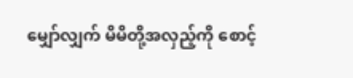မျှော်လျှက် မိမိတို့အလှည့်ကို စောင့်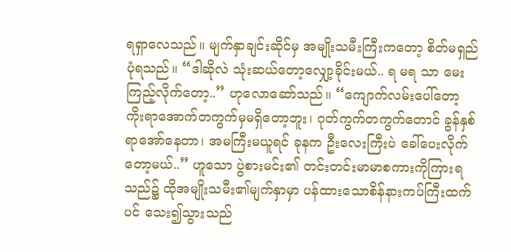ရရှာလေသည်။ မျက်နှာချင်းဆိုင်မှ အမျိုးသမီးကြီးကတော့ စိတ်မရှည်ပုံရသည်။ “ဒါဆိုလဲ သုံးဆယ်တော့လျှော့ခိုင်းမယ်.. ရ မရ သာ မေးကြည့်လိုက်တော့..” ဟုလောဆော်သည်။ “ကျောက်လမ်းပေါ်တော့ ကိုးရာအောက်တကွက်မှမရှိတော့ဘူး၊ ဂုတ်ကွက်တကွက်တောင် ခွန်နှစ်ရာအော်နေတာ၊ အမကြီးမယူရင် ခုနက ဦးလေးကြီးပဲ ခေါ်ပေးလိုက်တော့မယ်..” ဟူသော ပွဲစားမင်း၏ တင်းတင်းမာမာစကားကိုကြားရသည်၌ ထိုအမျိုးသမီး၏မျက်နှာမှာ ပန်ထားသောစိန်နားကပ်ကြီးထက်ပင် သေး၍သွားသည်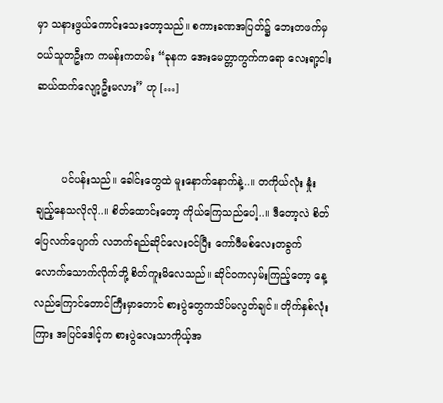မှာ သနားဖွယ်ကောင်းသေးတော့သည်။ စကားခဏအပြတ်၌ ဘေးတဖက်မှ ဝယ်သူတဦးက ကမန်းကတမ်း “ခုနက အေးမေတ္တာကွက်ကရော လေးရာ့ငါးဆယ်ထက်လျော့ဦးမလား” ဟု […]


        ပင်ပန်းသည်။ ခေါင်းတွေထဲ မူးနောက်နောက်နဲ့..။ တကိုယ်လုံး နှုံးချည့်နေသလိုလို..။ စိတ်ထောင်းတော့ ကိုယ်ကြေသည်ပေါ့..။ ဒီတော့လဲ စိတ်ပြေလက်ပျောက် လဘက်ရည်ဆိုင်လေးဝင်ပြီး ကော်ဖီမစ်လေးတခွက်လောက်သောက်လိုက်ဘို့ စိတ်ကူးမိလေသည်။ ဆိုင်ဝကလှမ်းကြည့်တော့ နေ့လည်ကြောင်တောင်ကြီးမှာတောင် စားပွဲတွေကသိပ်မလွတ်ချင်။ တိုက်နှစ်လုံးကြား အပြင်ဒေါင့်က စားပွဲလေးသာကိုယ့်အ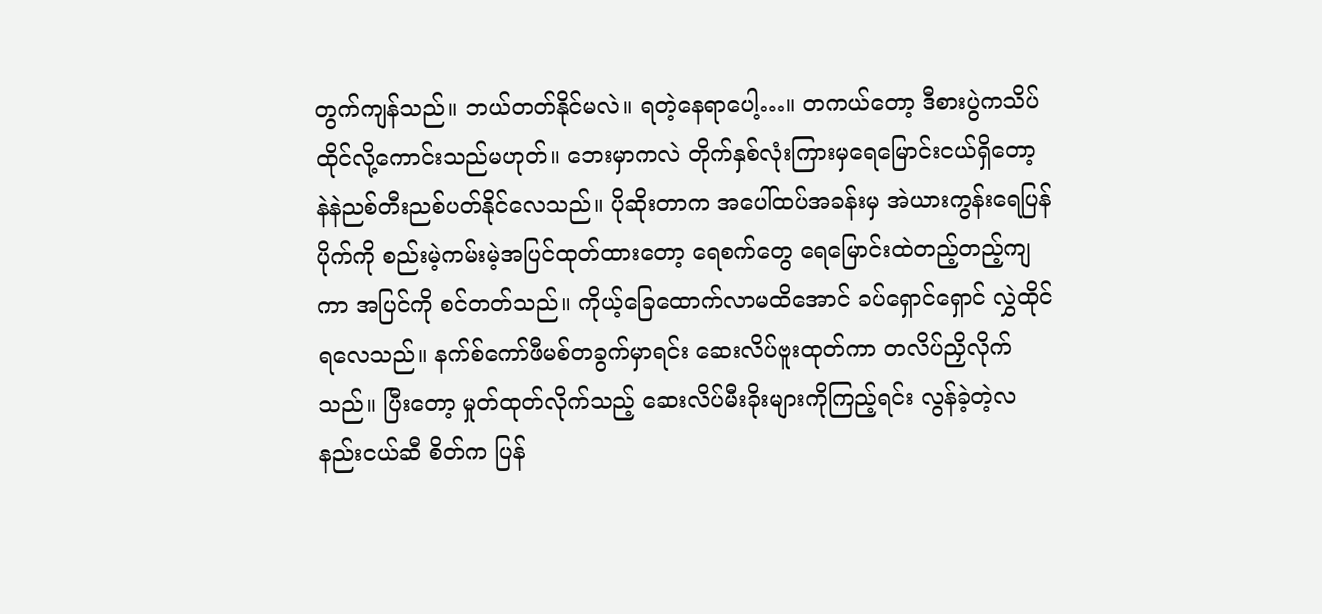တွက်ကျန်သည်။ ဘယ်တတ်နိုင်မလဲ။ ရတဲ့နေရာပေါ့…။ တကယ်တော့ ဒီစားပွဲကသိပ်ထိုင်လို့ကောင်းသည်မဟုတ်။ ဘေးမှာကလဲ တိုက်နှစ်လုံးကြားမှရေမြောင်းငယ်ရှိတော့ နဲနဲညစ်တီးညစ်ပတ်နိုင်လေသည်။ ပိုဆိုးတာက အပေါ်ထပ်အခန်းမှ အဲယားကွန်းရေပြန်ပိုက်ကို စည်းမဲ့ကမ်းမဲ့အပြင်ထုတ်ထားတော့ ရေစက်တွေ ရေမြောင်းထဲတည့်တည့်ကျကာ အပြင်ကို စင်တတ်သည်။ ကိုယ့်ခြေထောက်လာမထိအောင် ခပ်ရှောင်ရှောင် လွှဲထိုင်ရလေသည်။ နက်စ်ကော်ဖီမစ်တခွက်မှာရင်း ဆေးလိပ်ဗူးထုတ်ကာ တလိပ်ညှိလိုက်သည်။ ပြီးတော့ မှုတ်ထုတ်လိုက်သည့် ဆေးလိပ်မီးခိုးများကိုကြည့်ရင်း လွန်ခဲ့တဲ့လနည်းငယ်ဆီ စိတ်က ပြန်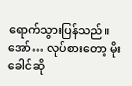ရောက်သွားပြန်သည်။   အော်… လုပ်စားတော့ မိုးခေါင်ဆို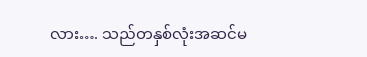လား…. သည်တနှစ်လုံးအဆင်မ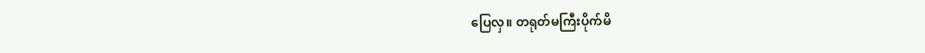ပြေလှ။ တရုတ်မကြီးပိုက်မိ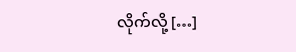လိုက်လို့ […]